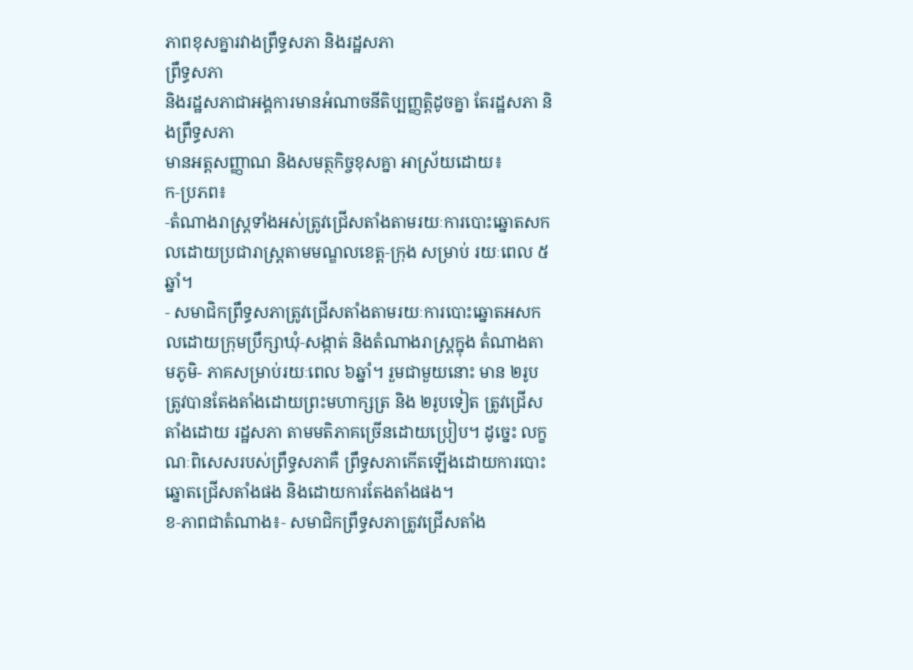ភាពខុសគ្នារវាងព្រឹទ្ធសភា និងរដ្ឋសភា
ព្រឹទ្ធសភា
និងរដ្ឋសភាជាអង្គការមានអំណាចនីតិប្បញ្ញតិ្តដូចគ្នា តែរដ្ឋសភា និងព្រឹទ្ធសភា
មានអត្តសញ្ញាណ និងសមត្ថកិច្ចខុសគ្នា អាស្រ័យដោយ៖
ក‑ប្រភព៖
‑តំណាងរាស្រ្តទាំងអស់ត្រូវជ្រើសតាំងតាមរយៈការបោះឆ្នោតសកលដោយប្រជារាស្រ្តតាមមណ្ឌលខេត្ត‑ក្រុង សម្រាប់ រយៈពេល ៥ឆ្នាំ។
‑ សមាជិកព្រឹទ្ធសភាត្រូវជ្រើសតាំងតាមរយៈការបោះឆ្នោតអសកលដោយក្រុមប្រឹក្សាឃុំ‑សង្កាត់ និងតំណាងរាស្រ្តក្នុង តំណាងតាមភូមិ- ភាគសម្រាប់រយៈពេល ៦ឆ្នាំ។ រួមជាមួយនោះ មាន ២រូប ត្រូវបានតែងតាំងដោយព្រះមហាក្សត្រ និង ២រូបទៀត ត្រូវជ្រើសតាំងដោយ រដ្ឋសភា តាមមតិភាគច្រើនដោយប្រៀប។ ដូច្នេះ លក្ខណៈពិសេសរបស់ព្រឹទ្ធសភាគឺ ព្រឹទ្ធសភាកើតឡើងដោយការបោះឆ្នោតជ្រើសតាំងផង និងដោយការតែងតាំងផង។
ខ‑ភាពជាតំណាង៖‑ សមាជិកព្រឹទ្ធសភាត្រូវជ្រើសតាំង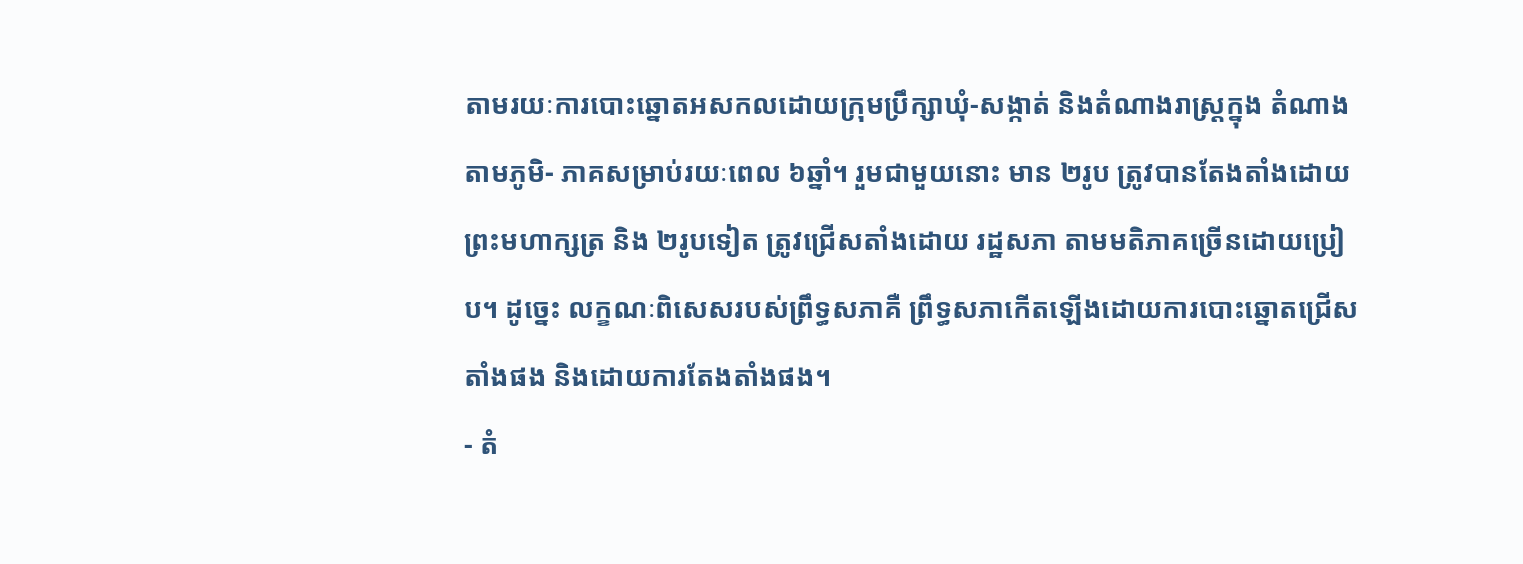តាមរយៈការបោះឆ្នោតអសកលដោយក្រុមប្រឹក្សាឃុំ‑សង្កាត់ និងតំណាងរាស្រ្តក្នុង តំណាងតាមភូមិ- ភាគសម្រាប់រយៈពេល ៦ឆ្នាំ។ រួមជាមួយនោះ មាន ២រូប ត្រូវបានតែងតាំងដោយព្រះមហាក្សត្រ និង ២រូបទៀត ត្រូវជ្រើសតាំងដោយ រដ្ឋសភា តាមមតិភាគច្រើនដោយប្រៀប។ ដូច្នេះ លក្ខណៈពិសេសរបស់ព្រឹទ្ធសភាគឺ ព្រឹទ្ធសភាកើតឡើងដោយការបោះឆ្នោតជ្រើសតាំងផង និងដោយការតែងតាំងផង។
‑ តំ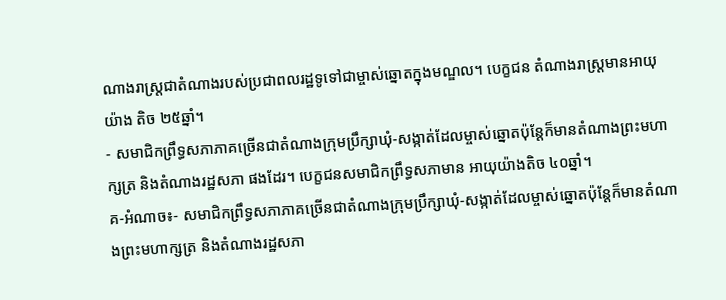ណាងរាស្រ្តជាតំណាងរបស់ប្រជាពលរដ្ឋទូទៅជាម្ចាស់ឆ្នោតក្នុងមណ្ឌល។ បេក្ខជន តំណាងរាស្រ្តមានអាយុយ៉ាង តិច ២៥ឆ្នាំ។
‑ សមាជិកព្រឹទ្ធសភាភាគច្រើនជាតំណាងក្រុមប្រឹក្សាឃុំ‑សង្កាត់ដែលម្ចាស់ឆ្នោតប៉ុន្តែក៏មានតំណាងព្រះមហាក្សត្រ និងតំណាងរដ្ឋសភា ផងដែរ។ បេក្ខជនសមាជិកព្រឹទ្ធសភាមាន អាយុយ៉ាងតិច ៤០ឆ្នាំ។
គ‑អំណាច៖‑ សមាជិកព្រឹទ្ធសភាភាគច្រើនជាតំណាងក្រុមប្រឹក្សាឃុំ‑សង្កាត់ដែលម្ចាស់ឆ្នោតប៉ុន្តែក៏មានតំណាងព្រះមហាក្សត្រ និងតំណាងរដ្ឋសភា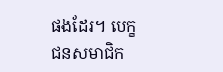ផងដែរ។ បេក្ខជនសមាជិក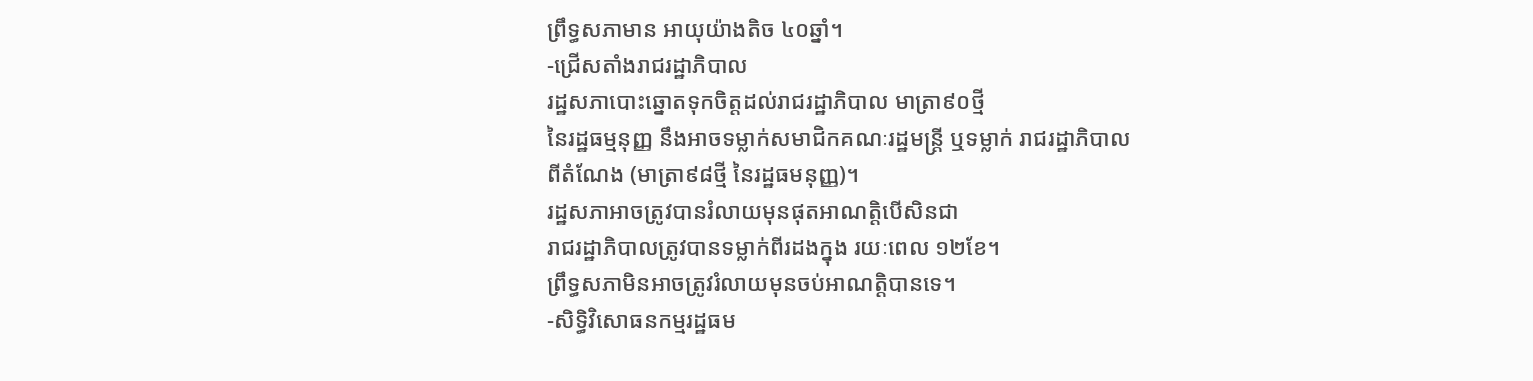ព្រឹទ្ធសភាមាន អាយុយ៉ាងតិច ៤០ឆ្នាំ។
‑ជ្រើសតាំងរាជរដ្ឋាភិបាល
រដ្ឋសភាបោះឆ្នោតទុកចិត្តដល់រាជរដ្ឋាភិបាល មាត្រា៩០ថ្មី
នៃរដ្ឋធម្មនុញ្ញ នឹងអាចទម្លាក់សមាជិកគណៈរដ្ឋមន្រ្តី ឬទម្លាក់ រាជរដ្ឋាភិបាល
ពីតំណែង (មាត្រា៩៨ថ្មី នៃរដ្ឋធមនុញ្ញ)។
រដ្ឋសភាអាចត្រូវបានរំលាយមុនផុតអាណត្តិបើសិនជា
រាជរដ្ឋាភិបាលត្រូវបានទម្លាក់ពីរដងក្នុង រយៈពេល ១២ខែ។
ព្រឹទ្ធសភាមិនអាចត្រូវរំលាយមុនចប់អាណត្តិបានទេ។
‑សិទ្ធិវិសោធនកម្មរដ្ឋធម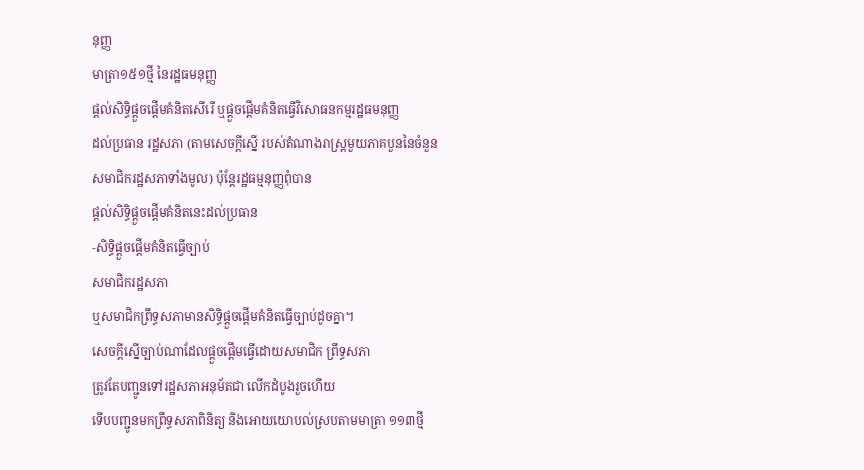នុញ្ញ
មាត្រា១៥១ថ្មី នៃរដ្ឋធមនុញ្ញ
ផ្តល់សិទ្ធិផ្តួចផ្តើមគំនិតសើរើ ឬផ្តួចផ្តើមគំនិតធ្វើវិសោធនកម្មរដ្ឋធមនុញ្ញ
ដល់ប្រធាន រដ្ឋសភា (តាមសេចក្តីស្នើ របស់តំណាងរាស្រ្តមួយភាគបួននៃចំនួន
សមាជិករដ្ឋសភាទាំងមូល) ប៉ុន្តែរដ្ឋធម្មនុញ្ញពុំបាន
ផ្តល់សិទ្ធិផ្តួចផ្តើមគំនិតនេះដល់ប្រធាន
‑សិទ្ធិផ្តួចផ្តើមគំនិតធ្វើច្បាប់
សមាជិករដ្ឋសភា
ឬសមាជិកព្រឹទ្ធសភាមានសិទ្ធិផ្តួចផ្តើមគំនិតធ្វើច្បាប់ដូចគ្នា។
សេចក្តីស្នើច្បាប់ណាដែលផ្តួចផ្តើមធ្វើដោយសមាជិក ព្រឹទ្ធសភា
ត្រូវតែបញ្ជូនទៅរដ្ឋសភាអនុម័តជា លើកដំបូងរួចហើយ
ទើបបញ្ជូនមកព្រឹទ្ធសភាពិនិត្យ និងអោយយោបល់ស្របតាមមាត្រា ១១៣ថ្មី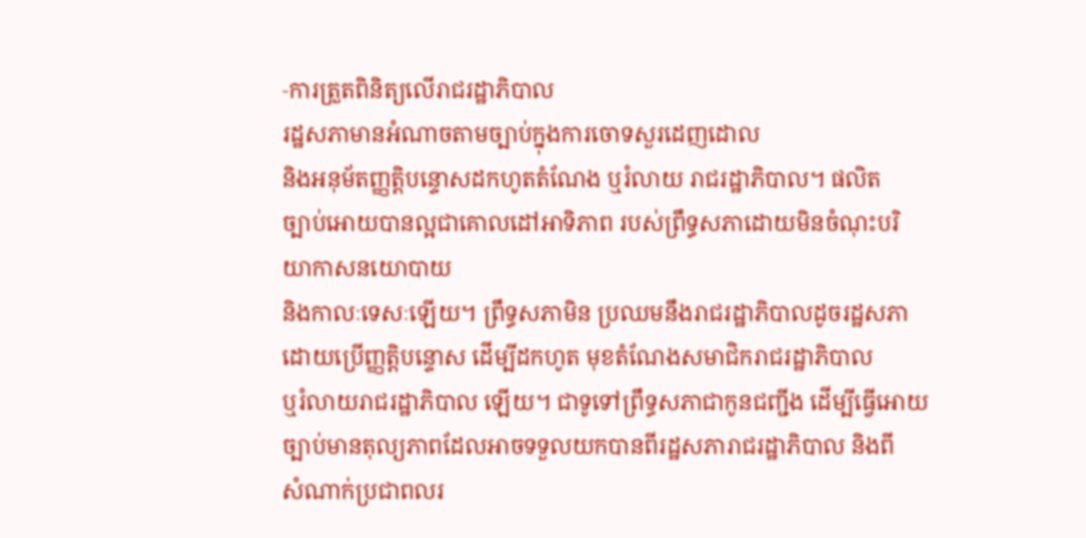‑ការត្រួតពិនិត្យលើរាជរដ្ឋាភិបាល
រដ្ឋសភាមានអំណាចតាមច្បាប់ក្នុងការចោទសួរដេញដោល
និងអនុម័តញ្ញត្តិបន្ទោសដកហូតតំណែង ឬរំលាយ រាជរដ្ឋាភិបាល។ ផលិត
ច្បាប់អោយបានល្អជាគោលដៅអាទិភាព របស់ព្រឹទ្ធសភាដោយមិនចំណុះបរិយាកាសនយោបាយ
និងកាលៈទេសៈឡើយ។ ព្រឹទ្ធសភាមិន ប្រឈមនឹងរាជរដ្ឋាភិបាលដូចរដ្ឋសភា
ដោយប្រើញ្ញតិ្តបន្ទោស ដើម្បីដកហូត មុខតំណែងសមាជិករាជរដ្ឋាភិបាល
ឬរំលាយរាជរដ្ឋាភិបាល ឡើយ។ ជាទូទៅព្រឹទ្ធសភាជាកូនជញ្ជីង ដើម្បីធ្វើអោយ
ច្បាប់មានតុល្យភាពដែលអាចទទួលយកបានពីរដ្ឋសភារាជរដ្ឋាភិបាល និងពី
សំណាក់ប្រជាពលរ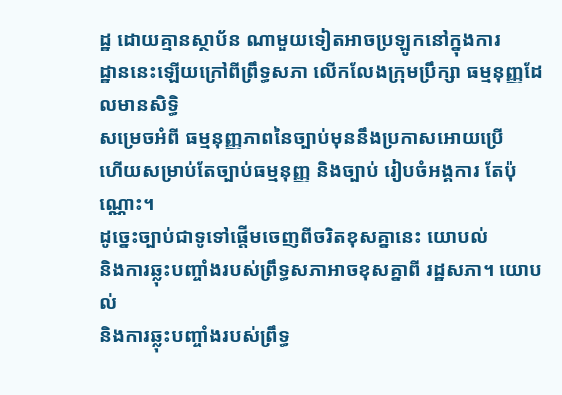ដ្ឋ ដោយគ្មានស្ថាប័ន ណាមួយទៀតអាចប្រឡូកនៅក្នុងការ
ដ្ឋាននេះឡើយក្រៅពីព្រឹទ្ធសភា លើកលែងក្រុមប្រឹក្សា ធម្មនុញ្ញដែលមានសិទ្ធិ
សម្រេចអំពី ធម្មនុញ្ញភាពនៃច្បាប់មុននឹងប្រកាសអោយប្រើ
ហើយសម្រាប់តែច្បាប់ធម្មនុញ្ញ និងច្បាប់ រៀបចំអង្គការ តែប៉ុណ្ណោះ។
ដូច្នេះច្បាប់ជាទូទៅផ្តើមចេញពីចរិតខុសគ្នានេះ យោបល់
និងការឆ្លុះបញ្ចាំងរបស់ព្រឹទ្ធសភាអាចខុសគ្នាពី រដ្ឋសភា។ យោបល់
និងការឆ្លុះបញ្ចាំងរបស់ព្រឹទ្ធ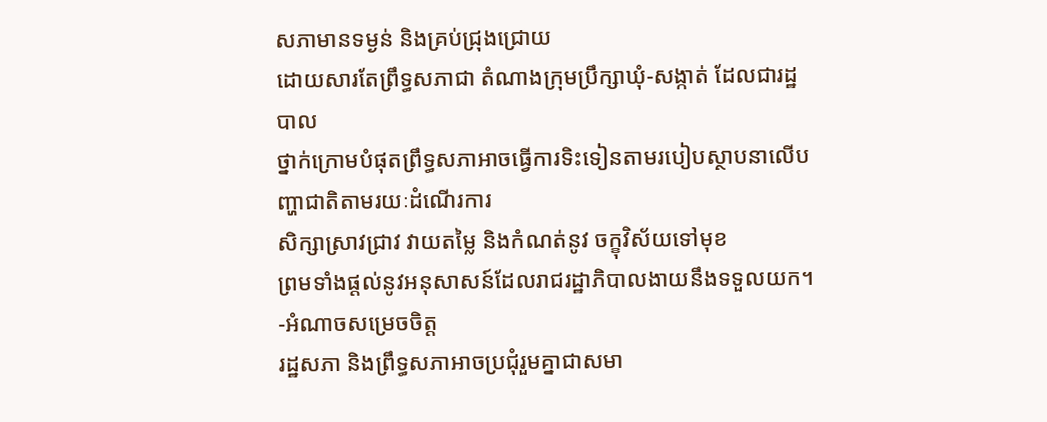សភាមានទម្ងន់ និងគ្រប់ជ្រុងជ្រោយ
ដោយសារតែព្រឹទ្ធសភាជា តំណាងក្រុមប្រឹក្សាឃុំ‑សង្កាត់ ដែលជារដ្ឋបាល
ថ្នាក់ក្រោមបំផុតព្រឹទ្ធសភាអាចធ្វើការទិះទៀនតាមរបៀបស្ថាបនាលើបញ្ហាជាតិតាមរយៈដំណើរការ
សិក្សាស្រាវជ្រាវ វាយតម្លៃ និងកំណត់នូវ ចក្ខុវិស័យទៅមុខ
ព្រមទាំងផ្តល់នូវអនុសាសន៍ដែលរាជរដ្ឋាភិបាលងាយនឹងទទួលយក។
‑អំណាចសម្រេចចិត្ត
រដ្ឋសភា និងព្រឹទ្ធសភាអាចប្រជុំរួមគ្នាជាសមា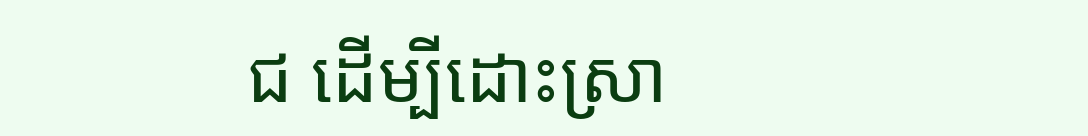ជ ដើម្បីដោះស្រា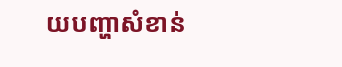យបញ្ហាសំខាន់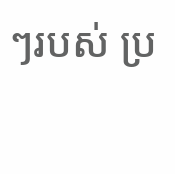ៗរបស់ ប្រ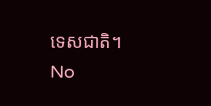ទេសជាតិ។
No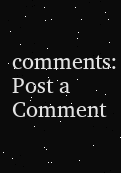comments:
Post a Comment